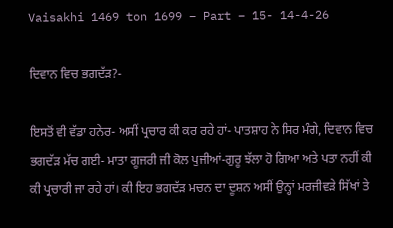Vaisakhi 1469 ton 1699 – Part – 15- 14-4-26

ਦਿਵਾਨ ਵਿਚ ਭਗਦੱੜ?-

ਇਸਤੋਂ ਵੀ ਵੱਡਾ ਹਨੇਰ- ਅਸੀਂ ਪ੍ਰਚਾਰ ਕੀ ਕਰ ਰਹੇ ਹਾਂ- ਪਾਤਸ਼ਾਹ ਨੇ ਸਿਰ ਮੰਗੇ, ਦਿਵਾਨ ਵਿਚ ਭਗਦੱੜ ਮੱਚ ਗਈ- ਮਾਤਾ ਗੂਜਰੀ ਜੀ ਕੋਲ ਪੁਜੀਆਂ-ਗੁਰੂ ਝੱਲਾ ਹੋ ਗਿਆ ਅਤੇ ਪਤਾ ਨਹੀਂ ਕੀ ਕੀ ਪ੍ਰਚਾਰੀ ਜਾ ਰਹੇ ਹਾਂ। ਕੀ ਇਹ ਭਗਦੱੜ ਮਚਨ ਦਾ ਦੂਸ਼ਨ ਅਸੀਂ ਉਨ੍ਹਾਂ ਮਰਜੀਵੜੇ ਸਿੱਖਾਂ ਤੇ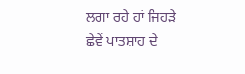ਲਗਾ ਰਹੇ ਹਾਂ ਜਿਹੜੇ ਛੇਵੇਂ ਪਾਤਸ਼ਾਹ ਦੇ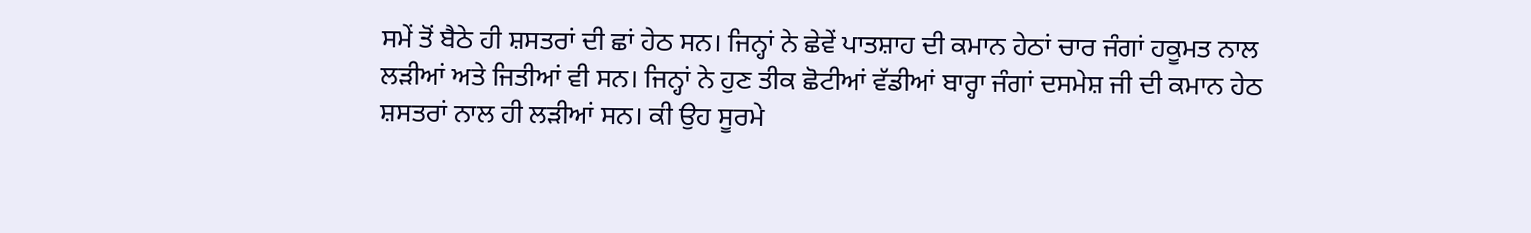ਸਮੇਂ ਤੋਂ ਬੈਠੇ ਹੀ ਸ਼ਸਤਰਾਂ ਦੀ ਛਾਂ ਹੇਠ ਸਨ। ਜਿਨ੍ਹਾਂ ਨੇ ਛੇਵੇਂ ਪਾਤਸ਼ਾਹ ਦੀ ਕਮਾਨ ਹੇਠਾਂ ਚਾਰ ਜੰਗਾਂ ਹਕੂਮਤ ਨਾਲ ਲੜੀਆਂ ਅਤੇ ਜਿਤੀਆਂ ਵੀ ਸਨ। ਜਿਨ੍ਹਾਂ ਨੇ ਹੁਣ ਤੀਕ ਛੋਟੀਆਂ ਵੱਡੀਆਂ ਬਾਰ੍ਹਾ ਜੰਗਾਂ ਦਸਮੇਸ਼ ਜੀ ਦੀ ਕਮਾਨ ਹੇਠ ਸ਼ਸਤਰਾਂ ਨਾਲ ਹੀ ਲੜੀਆਂ ਸਨ। ਕੀ ਉਹ ਸੂਰਮੇ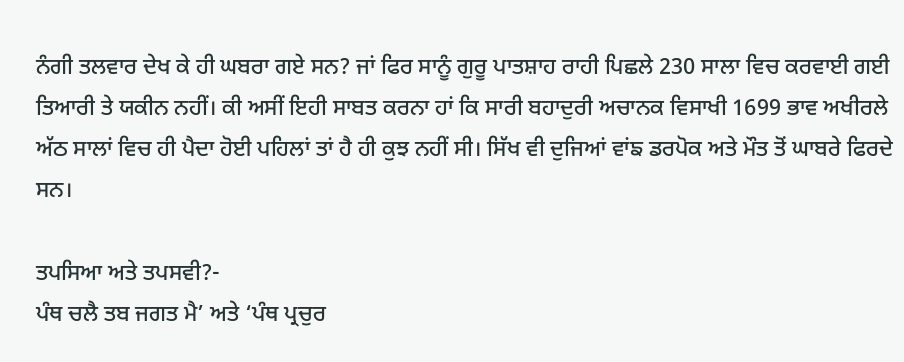ਨੰਗੀ ਤਲਵਾਰ ਦੇਖ ਕੇ ਹੀ ਘਬਰਾ ਗਏ ਸਨ? ਜਾਂ ਫਿਰ ਸਾਨੂੰ ਗੁਰੂ ਪਾਤਸ਼ਾਹ ਰਾਹੀ ਪਿਛਲੇ 230 ਸਾਲਾ ਵਿਚ ਕਰਵਾਈ ਗਈ ਤਿਆਰੀ ਤੇ ਯਕੀਨ ਨਹੀਂ। ਕੀ ਅਸੀਂ ਇਹੀ ਸਾਬਤ ਕਰਨਾ ਹਾਂ ਕਿ ਸਾਰੀ ਬਹਾਦੁਰੀ ਅਚਾਨਕ ਵਿਸਾਖੀ 1699 ਭਾਵ ਅਖੀਰਲੇ ਅੱਠ ਸਾਲਾਂ ਵਿਚ ਹੀ ਪੈਦਾ ਹੋਈ ਪਹਿਲਾਂ ਤਾਂ ਹੈ ਹੀ ਕੁਝ ਨਹੀਂ ਸੀ। ਸਿੱਖ ਵੀ ਦੁਜਿਆਂ ਵਾਂਙ ਡਰਪੋਕ ਅਤੇ ਮੌਤ ਤੋਂ ਘਾਬਰੇ ਫਿਰਦੇ ਸਨ।

ਤਪਸਿਆ ਅਤੇ ਤਪਸਵੀ?-
ਪੰਥ ਚਲੈ ਤਬ ਜਗਤ ਮੈ’ ਅਤੇ ‘ਪੰਥ ਪ੍ਰਚੁਰ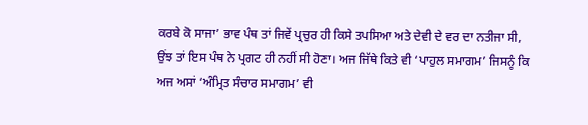ਕਰਬੇ ਕੋ ਸਾਜਾ’ ਭਾਵ ਪੰਥ ਤਾਂ ਜਿਵੇਂ ਪ੍ਰਚੁਰ ਹੀ ਕਿਸੇ ਤਪਸਿਆ ਅਤੇ ਦੇਵੀ ਦੇ ਵਰ ਦਾ ਨਤੀਜਾ ਸੀ, ਉਂਝ ਤਾਂ ਇਸ ਪੰਥ ਨੇ ਪ੍ਰਗਟ ਹੀ ਨਹੀਂ ਸੀ ਹੋਣਾ। ਅਜ ਜਿੱਥੇ ਕਿਤੇ ਵੀ ‘ਪਾਹੁਲ ਸਮਾਗਮ’ ਜਿਸਨੂੰ ਕਿ ਅਜ ਅਸਾਂ ‘ਅੰਮ੍ਰਿਤ ਸੰਚਾਰ ਸਮਾਗਮ’ ਵੀ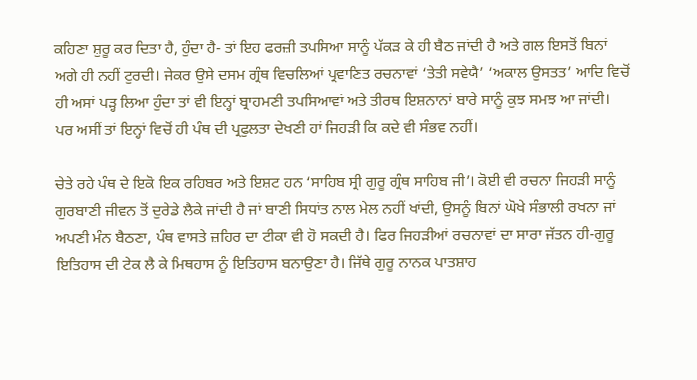ਕਹਿਣਾ ਸ਼ੁਰੂ ਕਰ ਦਿਤਾ ਹੈ, ਹੁੰਦਾ ਹੈ- ਤਾਂ ਇਹ ਫਰਜ਼ੀ ਤਪਸਿਆ ਸਾਨੂੰ ਪੱਕੜ ਕੇ ਹੀ ਬੈਠ ਜਾਂਦੀ ਹੈ ਅਤੇ ਗਲ ਇਸਤੋਂ ਬਿਨਾਂ ਅਗੇ ਹੀ ਨਹੀਂ ਟੁਰਦੀ। ਜੇਕਰ ਉਸੇ ਦਸਮ ਗ੍ਰੰਥ ਵਿਚਲਿਆਂ ਪ੍ਰਵਾਣਿਤ ਰਚਨਾਵਾਂ ‘ਤੇਤੀ ਸਵੇਯੈ’ ‘ਅਕਾਲ ਉਸਤਤ’ ਆਦਿ ਵਿਚੋਂ ਹੀ ਅਸਾਂ ਪੜ੍ਹ ਲਿਆ ਹੁੰਦਾ ਤਾਂ ਵੀ ਇਨ੍ਹਾਂ ਬ੍ਰਾਹਮਣੀ ਤਪਸਿਆਵਾਂ ਅਤੇ ਤੀਰਥ ਇਸ਼ਨਾਨਾਂ ਬਾਰੇ ਸਾਨੂੰ ਕੁਝ ਸਮਝ ਆ ਜਾਂਦੀ। ਪਰ ਅਸੀਂ ਤਾਂ ਇਨ੍ਹਾਂ ਵਿਚੋਂ ਹੀ ਪੰਥ ਦੀ ਪ੍ਰਫੁਲਤਾ ਦੇਖਣੀ ਹਾਂ ਜਿਹੜੀ ਕਿ ਕਦੇ ਵੀ ਸੰਭਵ ਨਹੀਂ।

ਚੇਤੇ ਰਹੇ ਪੰਥ ਦੇ ਇਕੋ ਇਕ ਰਹਿਬਰ ਅਤੇ ਇਸ਼ਟ ਹਨ ‘ਸਾਹਿਬ ਸ੍ਰੀ ਗੁਰੂ ਗ੍ਰੰਥ ਸਾਹਿਬ ਜੀ’। ਕੋਈ ਵੀ ਰਚਨਾ ਜਿਹੜੀ ਸਾਨੂੰ ਗੁਰਬਾਣੀ ਜੀਵਨ ਤੋਂ ਦੁਰੇਡੇ ਲੈਕੇ ਜਾਂਦੀ ਹੈ ਜਾਂ ਬਾਣੀ ਸਿਧਾਂਤ ਨਾਲ ਮੇਲ ਨਹੀਂ ਖਾਂਦੀ, ਉਸਨੂੰ ਬਿਨਾਂ ਘੋਖੇ ਸੰਭਾਲੀ ਰਖਨਾ ਜਾਂ ਅਪਣੀ ਮੰਨ ਬੈਠਣਾ, ਪੰਥ ਵਾਸਤੇ ਜ਼ਹਿਰ ਦਾ ਟੀਕਾ ਵੀ ਹੋ ਸਕਦੀ ਹੈ। ਫਿਰ ਜਿਹੜੀਆਂ ਰਚਨਾਵਾਂ ਦਾ ਸਾਰਾ ਜੱਤਨ ਹੀ-ਗੁਰੂ ਇਤਿਹਾਸ ਦੀ ਟੇਕ ਲੈ ਕੇ ਮਿਥਹਾਸ ਨੂੰ ਇਤਿਹਾਸ ਬਨਾਉਣਾ ਹੈ। ਜਿੱਥੇ ਗੁਰੂ ਨਾਨਕ ਪਾਤਸ਼ਾਹ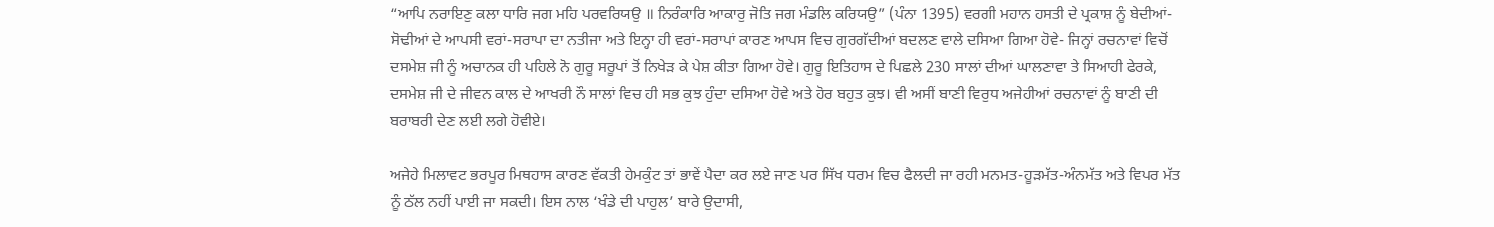“ਆਪਿ ਨਰਾਇਣੁ ਕਲਾ ਧਾਰਿ ਜਗ ਮਹਿ ਪਰਵਰਿਯਉ ॥ ਨਿਰੰਕਾਰਿ ਆਕਾਰੁ ਜੋਤਿ ਜਗ ਮੰਡਲਿ ਕਰਿਯਉ” (ਪੰਨਾ 1395) ਵਰਗੀ ਮਹਾਨ ਹਸਤੀ ਦੇ ਪ੍ਰਕਾਸ਼ ਨੂੰ ਬੇਦੀਆਂ-ਸੋਢੀਆਂ ਦੇ ਆਪਸੀ ਵਰਾਂ-ਸਰਾਪਾ ਦਾ ਨਤੀਜਾ ਅਤੇ ਇਨ੍ਹਾ ਹੀ ਵਰਾਂ-ਸਰਾਪਾਂ ਕਾਰਣ ਆਪਸ ਵਿਚ ਗੁਰਗੱਦੀਆਂ ਬਦਲਣ ਵਾਲੇ ਦਸਿਆ ਗਿਆ ਹੋਵੇ- ਜਿਨ੍ਹਾਂ ਰਚਨਾਵਾਂ ਵਿਚੋਂ ਦਸਮੇਸ਼ ਜੀ ਨੂੰ ਅਚਾਨਕ ਹੀ ਪਹਿਲੇ ਨੋ ਗੁਰੂ ਸਰੂਪਾਂ ਤੋਂ ਨਿਖੇੜ ਕੇ ਪੇਸ਼ ਕੀਤਾ ਗਿਆ ਹੋਵੇ। ਗੁਰੂ ਇਤਿਹਾਸ ਦੇ ਪਿਛਲੇ 230 ਸਾਲਾਂ ਦੀਆਂ ਘਾਲਣਾਵਾ ਤੇ ਸਿਆਹੀ ਫੇਰਕੇ, ਦਸਮੇਸ਼ ਜੀ ਦੇ ਜੀਵਨ ਕਾਲ ਦੇ ਆਖਰੀ ਨੌ ਸਾਲਾਂ ਵਿਚ ਹੀ ਸਭ ਕੁਝ ਹੁੰਦਾ ਦਸਿਆ ਹੋਵੇ ਅਤੇ ਹੋਰ ਬਹੁਤ ਕੁਝ। ਵੀ ਅਸੀਂ ਬਾਣੀ ਵਿਰੁਧ ਅਜੇਹੀਆਂ ਰਚਨਾਵਾਂ ਨੂੰ ਬਾਣੀ ਦੀ ਬਰਾਬਰੀ ਦੇਣ ਲਈ ਲਗੇ ਹੋਵੀਏ।

ਅਜੇਹੇ ਮਿਲਾਵਟ ਭਰਪੂਰ ਮਿਥਹਾਸ ਕਾਰਣ ਵੱਕਤੀ ਹੇਮਕੁੰਟ ਤਾਂ ਭਾਵੇਂ ਪੈਦਾ ਕਰ ਲਏ ਜਾਣ ਪਰ ਸਿੱਖ ਧਰਮ ਵਿਚ ਫੈਲਦੀ ਜਾ ਰਹੀ ਮਨਮਤ-ਹੂੜਮੱਤ-ਅੰਨਮੱਤ ਅਤੇ ਵਿਪਰ ਮੱਤ ਨੂੰ ਠੱਲ ਨਹੀਂ ਪਾਈ ਜਾ ਸਕਦੀ। ਇਸ ਨਾਲ ‘ਖੰਡੇ ਦੀ ਪਾਹੁਲ’ ਬਾਰੇ ਉਦਾਸੀ,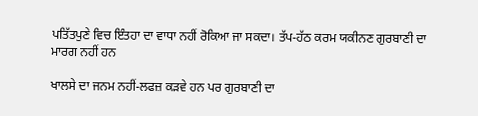ਪਤਿੱਤਪੁਣੇ ਵਿਚ ਇੰਤਹਾ ਦਾ ਵਾਧਾ ਨਹੀਂ ਰੋਕਿਆ ਜਾ ਸਕਦਾ। ਤੱਪ-ਹੱਠ ਕਰਮ ਯਕੀਨਣ ਗੁਰਬਾਣੀ ਦਾ ਮਾਰਗ ਨਹੀਂ ਹਨ

ਖਾਲਸੇ ਦਾ ਜਨਮ ਨਹੀਂ-ਲਫਜ਼ ਕੜਵੇ ਹਨ ਪਰ ਗੁਰਬਾਣੀ ਦਾ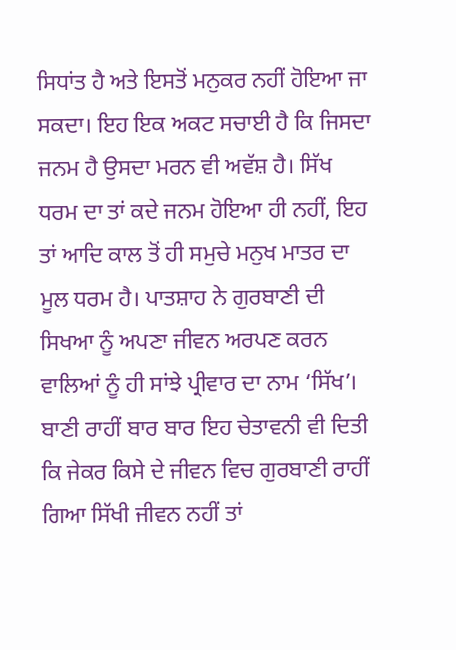ਸਿਧਾਂਤ ਹੈ ਅਤੇ ਇਸਤੋਂ ਮਨੁਕਰ ਨਹੀਂ ਹੋਇਆ ਜਾ ਸਕਦਾ। ਇਹ ਇਕ ਅਕਟ ਸਚਾਈ ਹੈ ਕਿ ਜਿਸਦਾ ਜਨਮ ਹੈ ਉਸਦਾ ਮਰਨ ਵੀ ਅਵੱਸ਼ ਹੈ। ਸਿੱਖ ਧਰਮ ਦਾ ਤਾਂ ਕਦੇ ਜਨਮ ਹੋਇਆ ਹੀ ਨਹੀਂ, ਇਹ ਤਾਂ ਆਦਿ ਕਾਲ ਤੋਂ ਹੀ ਸਮੁਚੇ ਮਨੁਖ ਮਾਤਰ ਦਾ ਮੂਲ ਧਰਮ ਹੈ। ਪਾਤਸ਼ਾਹ ਨੇ ਗੁਰਬਾਣੀ ਦੀ ਸਿਖਆ ਨੂੰ ਅਪਣਾ ਜੀਵਨ ਅਰਪਣ ਕਰਨ ਵਾਲਿਆਂ ਨੂੰ ਹੀ ਸਾਂਝੇ ਪ੍ਰੀਵਾਰ ਦਾ ਨਾਮ ‘ਸਿੱਖ’। ਬਾਣੀ ਰਾਹੀਂ ਬਾਰ ਬਾਰ ਇਹ ਚੇਤਾਵਨੀ ਵੀ ਦਿਤੀ ਕਿ ਜੇਕਰ ਕਿਸੇ ਦੇ ਜੀਵਨ ਵਿਚ ਗੁਰਬਾਣੀ ਰਾਹੀਂ ਗਿਆ ਸਿੱਖੀ ਜੀਵਨ ਨਹੀਂ ਤਾਂ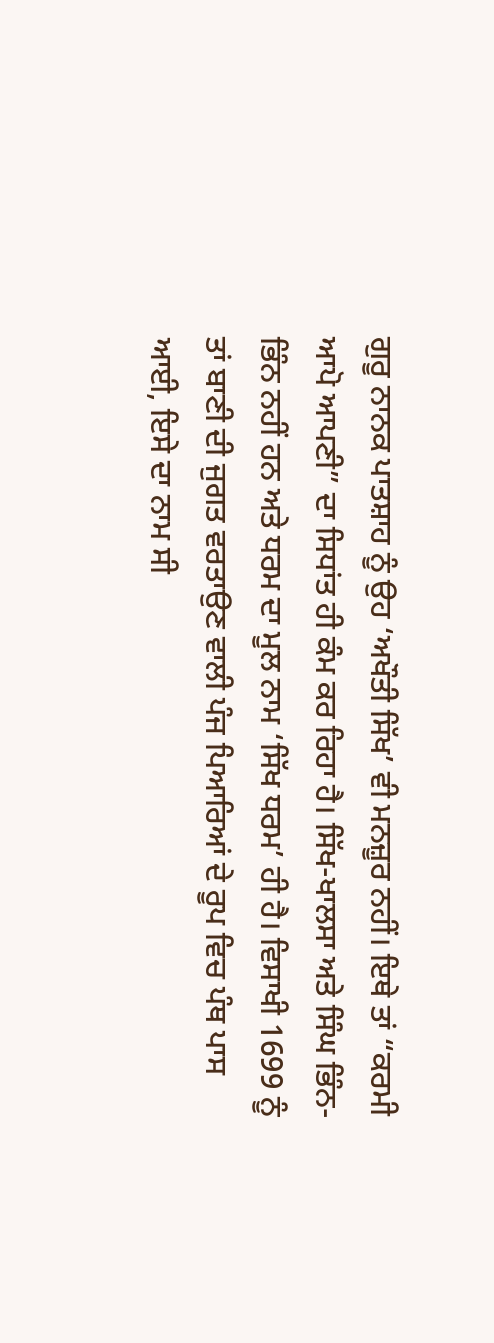ਗੁਰੂ ਨਾਨਕ ਪਾਤਸ਼ਾਹ ਨੂੰ ਉਹ ‘ਅਖੌਤੀ ਸਿੱਖ’ ਵੀ ਮਨਜ਼ੂਰ ਨਹੀਂ। ਇਥੇ ਤਾਂ “ਕਰਮੀ ਆਪੋ ਆਪਣੀ” ਦਾ ਸਿਧਾਂਤ ਹੀ ਕੰਮ ਕਰ ਰਿਹਾ ਹੈ। ਸਿੱਖ-ਖਾਲਸਾ ਅਤੇ ਸਿੰਘ ਭਿੰਨ-ਭਿੰਨ ਨਹੀਂ ਹਨ ਅਤੇ ਧਰਮ ਦਾ ਮੂਲ ਨਾਮ ‘ਸਿੱਖ ਧਰਮ’ ਹੀ ਹੈ। ਵਿਸਾਖੀ 1699 ਨੂੰ ਤਾਂ ਬਾਣੀ ਦੀ ਜੁਗਤ ਵਰਤਾਉਣ ਵਾਲੀ ਪੰਜ ਪਿਆਰਿਆਂ ਦੇ ਰੂਪ ਵਿਚ ਪੰਥ ਪਾਸ ਆਈ, ਇਸੇ ਦਾ ਨਾਮ ਸੀ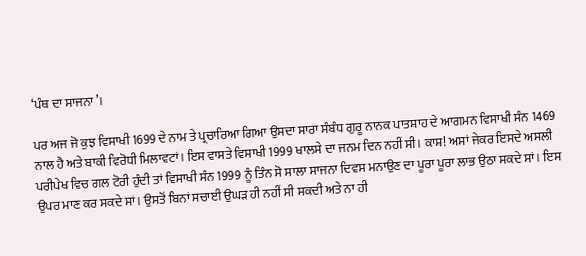‘ਪੰਥ ਦਾ ਸਾਜਨਾ’।

ਪਰ ਅਜ ਜੋ ਕੁਝ ਵਿਸਾਖੀ 1699 ਦੇ ਨਾਮ ਤੇ ਪ੍ਰਚਾਰਿਆ ਗਿਆ ਉਸਦਾ ਸਾਰਾ ਸੰਬੰਧ ਗੁਰੂ ਨਾਨਕ ਪਾਤਸ਼ਾਹ ਦੇ ਆਗਮਨ ਵਿਸਾਖੀ ਸੰਨ 1469 ਨਾਲ ਹੈ ਅਤੇ ਬਾਕੀ ਵਿਰੋਧੀ ਮਿਲਾਵਟਾਂ। ਇਸ ਵਾਸਤੇ ਵਿਸਾਖੀ 1999 ਖਾਲਸੇ ਦਾ ਜਨਮ ਦਿਨ ਨਹੀਂ ਸੀ। ਕਾਸ਼! ਅਸਾਂ ਜੇਕਰ ਇਸਦੇ ਅਸਲੀ ਪਰੀਪੇਖ ਵਿਚ ਗਲ ਟੋਰੀ ਹੁੰਦੀ ਤਾਂ ਵਿਸਾਖੀ ਸੰਨ 1999 ਨੂੰ ਤਿੰਨ ਸੋ ਸਾਲਾ ਸਾਜਨਾ ਦਿਵਸ ਮਨਾਉਣ ਦਾ ਪੂਰਾ ਪੂਰਾ ਲਾਭ ਉਠਾ ਸਕਦੇ ਸਾਂ। ਇਸ ਉਪਰ ਮਾਣ ਕਰ ਸਕਦੇ ਸਾਂ। ਉਸਤੋਂ ਬਿਨਾਂ ਸਚਾਈ ਉਘੜ ਹੀ ਨਹੀਂ ਸੀ ਸਕਦੀ ਅਤੇ ਨਾ ਹੀ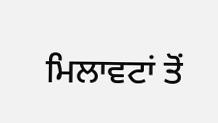ਮਿਲਾਵਟਾਂ ਤੋਂ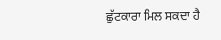ਛੁੱਟਕਾਰਾ ਮਿਲ ਸਕਦਾ ਹੈ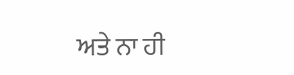ਅਤੇ ਨਾ ਹੀ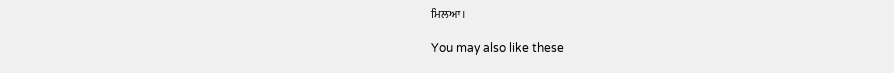ਮਿਲਆ।

You may also like these